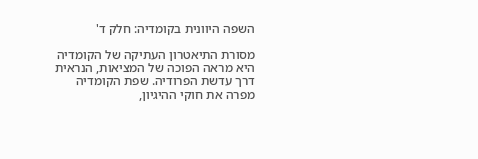השפה היוונית בקומדיה: חלק ד'

מסורת התיאטרון העתיקה של הקומדיה היא מראה הפוכה של המציאות, הנראית דרך עדשת הפרודיה. שפת הקומדיה מפרה את חוקי ההיגיון,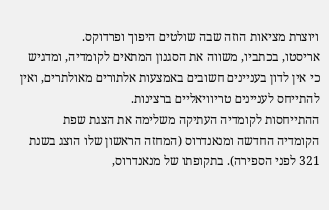ויוצרת מציאות הוזה שבה שולטים היפוך ופרדוקס.
אריסטו, בכתביו, משווה את הסגנון המתאים לקומדיה, ומדגיש כי אין לדון בעניינים חשובים באמצעות אלתורים מאולתרים, ואין להתייחס לעניינים טריוויאליים ברצינות.
ההתייחסות לקומדיה העתיקה משלימה את הצגת שפת הקומדיה החדשה ומנאנדרוס (המחזה הראשון שלו הוצג בשנת 321 לפני הספירה). בתקופתו של מנאנדרוס,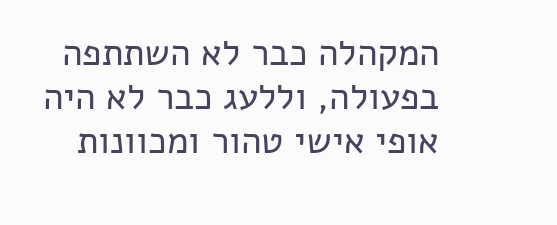המקהלה כבר לא השתתפה בפעולה, וללעג כבר לא היה אופי אישי טהור ומכוונות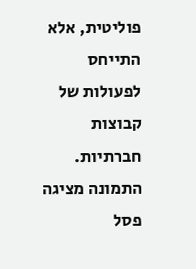פוליטית, אלא התייחס לפעולות של קבוצות חברתיות.
התמונה מציגה פסל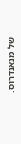של מנאנדרוס.